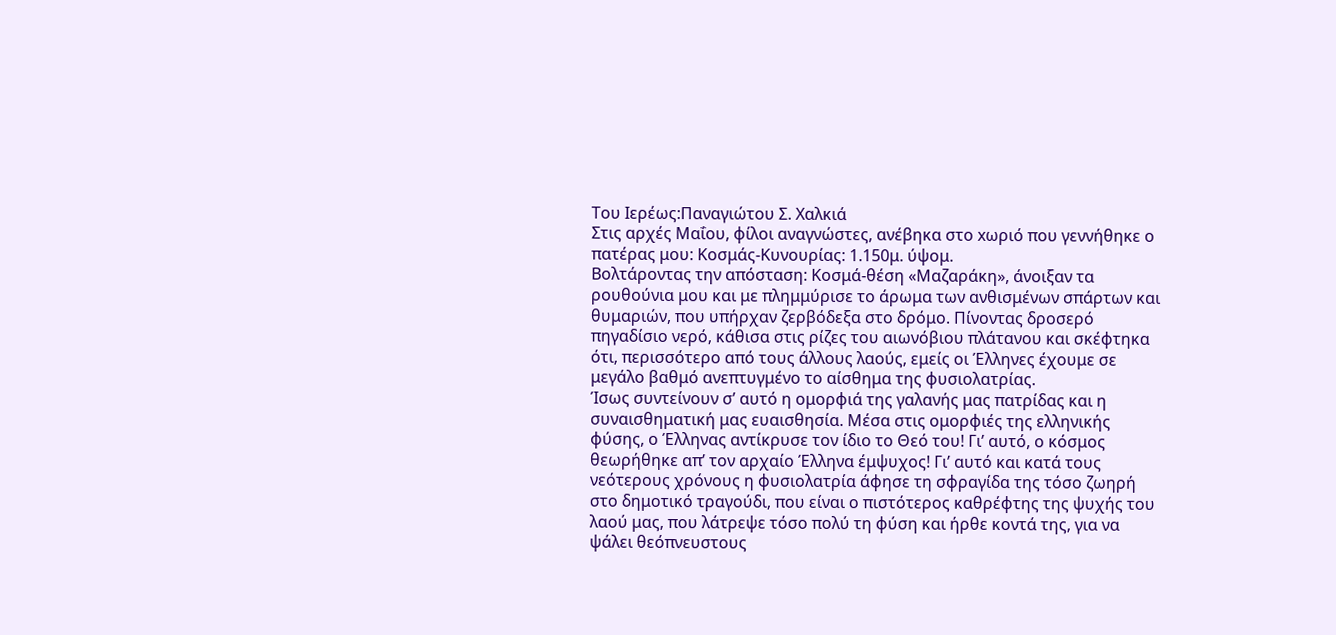Του Ιερέως:Παναγιώτου Σ. Χαλκιά
Στις αρχές Μαΐου, φίλοι αναγνώστες, ανέβηκα στο xωριό που γεννήθηκε ο πατέρας μου: Κοσμάς-Κυνουρίας: 1.150μ. ύψομ.
Βολτάροντας την απόσταση: Κοσμά-θέση «Μαζαράκη», άνοιξαν τα ρουθούνια μου και με πλημμύρισε το άρωμα των ανθισμένων σπάρτων και θυμαριών, που υπήρχαν ζερβόδεξα στο δρόμο. Πίνοντας δροσερό πηγαδίσιο νερό, κάθισα στις ρίζες του αιωνόβιου πλάτανου και σκέφτηκα ότι, περισσότερο από τους άλλους λαούς, εμείς οι Έλληνες έχουμε σε μεγάλο βαθμό ανεπτυγμένο το αίσθημα της φυσιολατρίας.
Ίσως συντείνουν σ’ αυτό η ομορφιά της γαλανής μας πατρίδας και η συναισθηματική μας ευαισθησία. Μέσα στις ομορφιές της ελληνικής φύσης, ο Έλληνας αντίκρυσε τον ίδιο το Θεό του! Γι’ αυτό, ο κόσμος θεωρήθηκε απ’ τον αρχαίο Έλληνα έμψυχος! Γι’ αυτό και κατά τους νεότερους χρόνους η φυσιολατρία άφησε τη σφραγίδα της τόσο ζωηρή στο δημοτικό τραγούδι, που είναι ο πιστότερος καθρέφτης της ψυχής του λαού μας, που λάτρεψε τόσο πολύ τη φύση και ήρθε κοντά της, για να ψάλει θεόπνευστους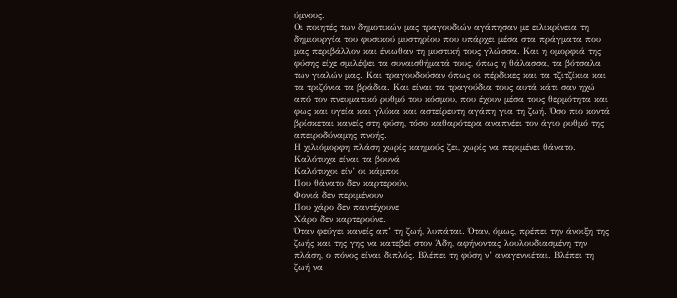ύμνους.
Οι ποιητές των δημοτικών μας τραγουδιών αγάπησαν με ειλικρίνεια τη δημιουργία του φυσικού μυστηρίου που υπάρχει μέσα στα πράγματα που μας περιβάλλον και ένιωθαν τη μυστική τους γλώσσα. Και η ομορφιά της φύσης είχε σμιλέψει τα συναισθήματά τους, όπως η θάλασσα, τα βότσαλα των γιαλών μας. Και τραγουδούσαν όπως οι πέρδικες και τα τζιτζίκια και τα τριζόνια τα βράδια. Και είναι τα τραγούδια τους αυτά κάτι σαν ηχώ από τον πνευματικό ρυθμό του κόσμου, που έχουν μέσα τους θερμότητα και φως και υγεία και γλύκα και αστείρευτη αγάπη για τη ζωή. Όσο πιο κοντά βρίσκεται κανείς στη φύση, τόσο καθαρότερα αναπνέει τον άγιο ρυθμό της απειροδύναμης πνοής.
Η χιλιόμορφη πλάση χωρίς καημούς ζει, χωρίς να περιμένει θάνατο.
Καλότυχα είναι τα βουνά
Καλότυχοι είν’ οι κάμποι
Που θάνατο δεν καρτερούν,
Φονιά δεν περιμένουν
Που χάρο δεν παντέχουνε
Χάρο δεν καρτερούνε.
Όταν φεύγει κανείς απ’ τη ζωή, λυπάται. Όταν, όμως, πρέπει την άνοιξη της ζωής και της γης να κατεβεί στον Άδη, αφήνοντας λουλουδιασμένη την πλάση, ο πόνος είναι διπλός. Βλέπει τη φύση ν’ αναγεννιέται. Βλέπει τη ζωή να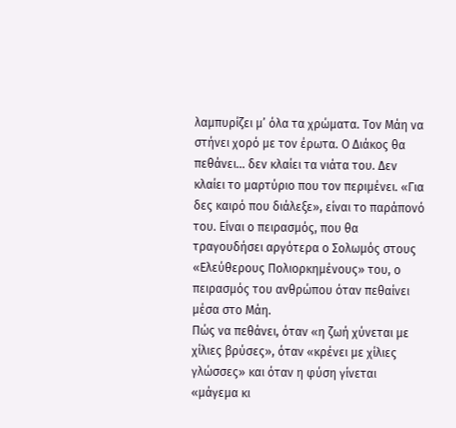λαμπυρίζει μ’ όλα τα χρώματα. Τον Μάη να στήνει χορό με τον έρωτα. Ο Διάκος θα πεθάνει… δεν κλαίει τα νιάτα του. Δεν κλαίει το μαρτύριο που τον περιμένει. «Για δες καιρό που διάλεξε», είναι το παράπονό του. Είναι ο πειρασμός, που θα τραγουδήσει αργότερα ο Σολωμός στους «Ελεύθερους Πολιορκημένους» του, ο πειρασμός του ανθρώπου όταν πεθαίνει μέσα στο Μάη.
Πώς να πεθάνει, όταν «η ζωή χύνεται με χίλιες βρύσες», όταν «κρένει με χίλιες γλώσσες» και όταν η φύση γίνεται «μάγεμα κι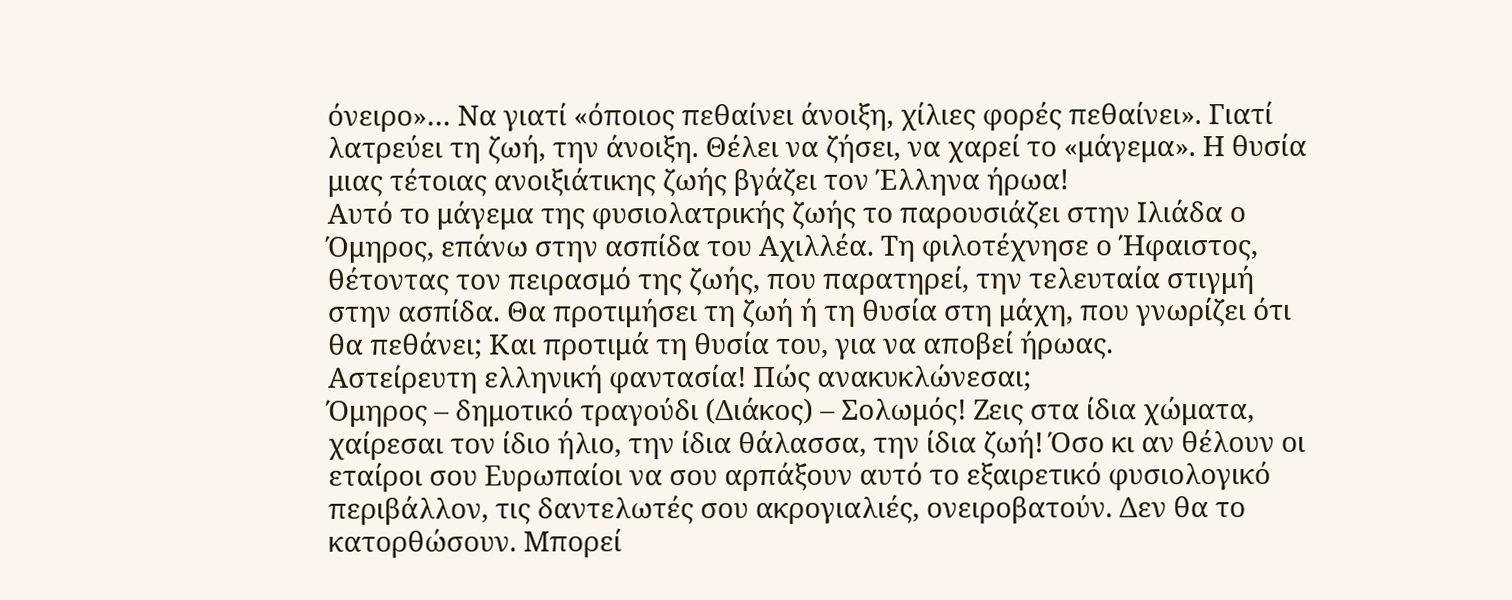όνειρο»… Να γιατί «όποιος πεθαίνει άνοιξη, χίλιες φορές πεθαίνει». Γιατί λατρεύει τη ζωή, την άνοιξη. Θέλει να ζήσει, να χαρεί το «μάγεμα». Η θυσία μιας τέτοιας ανοιξιάτικης ζωής βγάζει τον Έλληνα ήρωα!
Αυτό το μάγεμα της φυσιολατρικής ζωής το παρουσιάζει στην Ιλιάδα ο Όμηρος, επάνω στην ασπίδα του Αχιλλέα. Τη φιλοτέχνησε ο Ήφαιστος, θέτοντας τον πειρασμό της ζωής, που παρατηρεί, την τελευταία στιγμή στην ασπίδα. Θα προτιμήσει τη ζωή ή τη θυσία στη μάχη, που γνωρίζει ότι θα πεθάνει; Και προτιμά τη θυσία του, για να αποβεί ήρωας.
Αστείρευτη ελληνική φαντασία! Πώς ανακυκλώνεσαι;
Όμηρος – δημοτικό τραγούδι (Διάκος) – Σολωμός! Ζεις στα ίδια χώματα, χαίρεσαι τον ίδιο ήλιο, την ίδια θάλασσα, την ίδια ζωή! Όσο κι αν θέλουν οι εταίροι σου Ευρωπαίοι να σου αρπάξουν αυτό το εξαιρετικό φυσιολογικό περιβάλλον, τις δαντελωτές σου ακρογιαλιές, ονειροβατούν. Δεν θα το κατορθώσουν. Μπορεί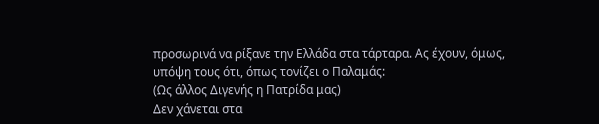προσωρινά να ρίξανε την Ελλάδα στα τάρταρα. Ας έχουν, όμως, υπόψη τους ότι, όπως τονίζει ο Παλαμάς:
(Ως άλλος Διγενής η Πατρίδα μας)
Δεν χάνεται στα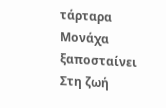τάρταρα
Μονάχα ξαποσταίνει
Στη ζωή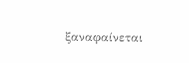ξαναφαίνεται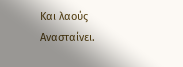Και λαούς Ανασταίνει.